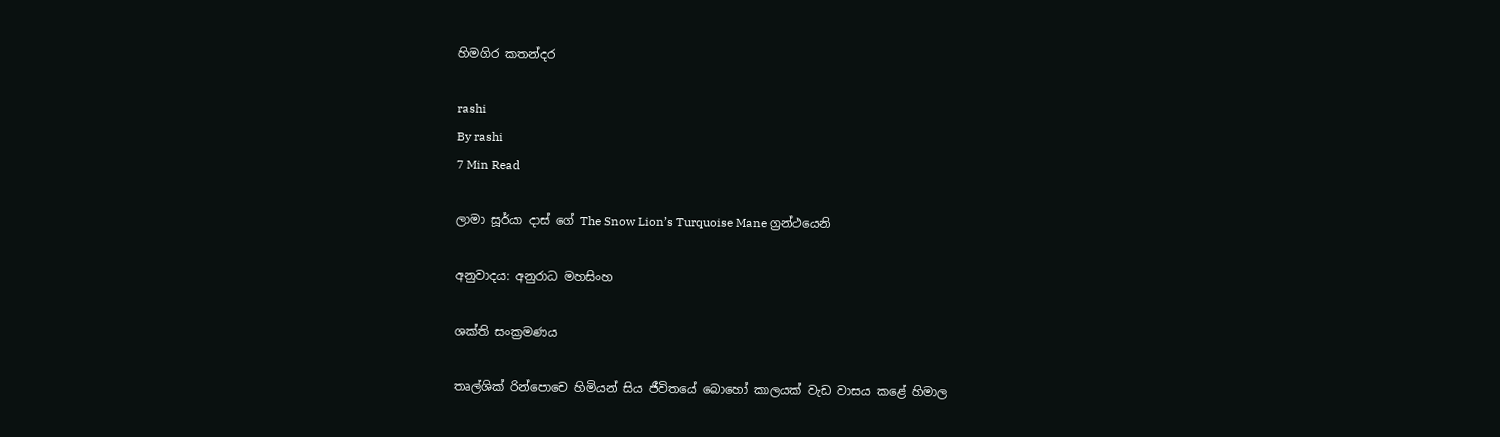හිමගිර කතන්දර

rashi
By rashi
7 Min Read

ලාමා සූර්යා දාස් ගේ The Snow Lion’s Turquoise Mane ග්‍රන්ථයෙනි

අනුවාදය: අනුරාධ මහසිංහ

ශක්ති සංක්‍රමණය

තෘල්ශික් රින්පොචෙ හිමියන් සිය ජීවිතයේ බොහෝ කාලයක් වැඩ වාසය කළේ හිමාල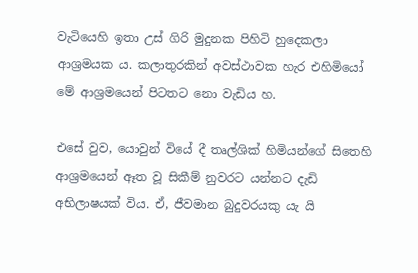වැටියෙහි ඉතා උස් ගිරි මුදුනක පිහිටි හුදෙකලා ආශ්‍රමයක ය. කලාතුරකින් අවස්ථාවක හැර එහිමියෝ මේ ආශ්‍රමයෙන් පිටතට නො වැඩිය හ.

එසේ වුව, යොවුන් වියේ දී තෘල්ශික් හිමියන්ගේ සිතෙහි ආශ්‍රමයෙන් ඈත වූ සිකීම් නුවරට යන්නට දැඩි අභිලාෂයක් විය. ඒ, ජීවමාන බුදුවරයකු යැ යි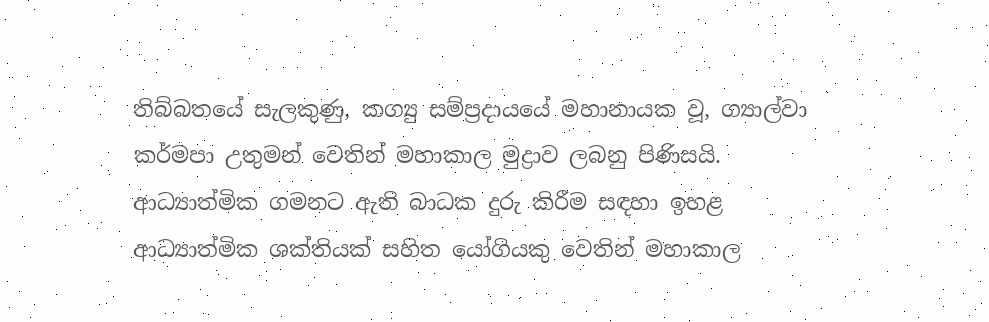තිබ්බතයේ සැලකුණු, කග්‍යු සම්ප්‍රදායයේ මහානායක වූ, ග්‍යාල්වා කර්මපා උතුමන් වෙතින් මහාකාල මුද්‍රාව ලබනු පිණිසයි. ආධ්‍යාත්මික ගමනට ඇති බාධක දුරු කිරීම සඳහා ඉහළ ආධ්‍යාත්මික ශක්තියක් සහිත යෝගියකු වෙතින් මහාකාල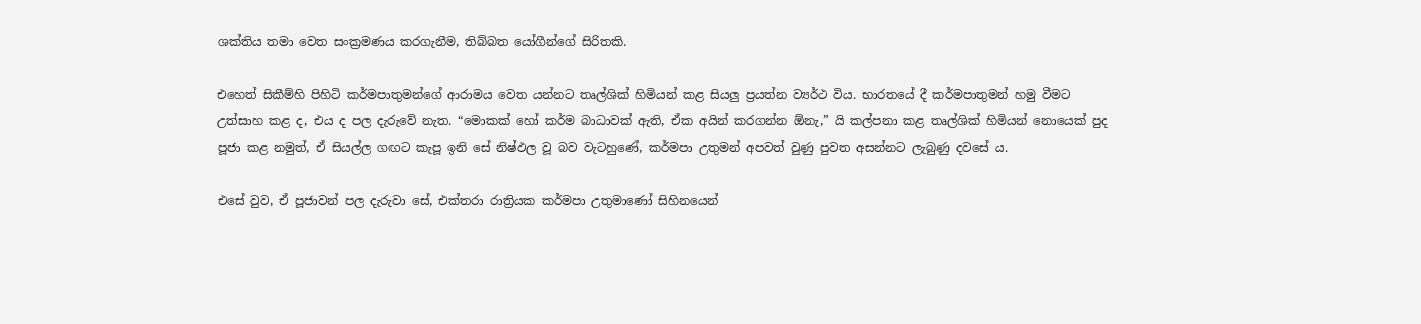ශක්තිය තමා වෙත සංක්‍රමණය කරගැනීම, තිබ්බත යෝගීන්ගේ සිරිතකි.

එහෙත් සිකීම්හි පිහිටි කර්මපාතුමන්ගේ ආරාමය වෙත යන්නට තෘල්ශික් හිමියන් කළ සියලු‍ ප්‍රයත්න ව්‍යර්ථ විය. භාරතයේ දී කර්මපාතුමන් හමු වීමට උත්සාහ කළ ද, එය ද පල දැරුවේ නැත. “මොකක් හෝ කර්ම බාධාවක් ඇති, ඒක අයින් කරගන්න ඕනැ,” යි කල්පනා කළ තෘල්ශික් හිමියන් නොයෙක් පුද පූජා කළ නමුත්, ඒ සියල්ල ගඟට කැපූ ඉනි සේ නිෂ්ඵල වූ බව වැටහුණේ, කර්මපා උතුමන් අපවත් වුණු පුවත අසන්නට ලැබුණු දවසේ ය.

එසේ වුව, ඒ පූජාවන් පල දැරුවා සේ, එක්තරා රාත්‍රියක කර්මපා උතුමාණෝ සිහිනයෙන්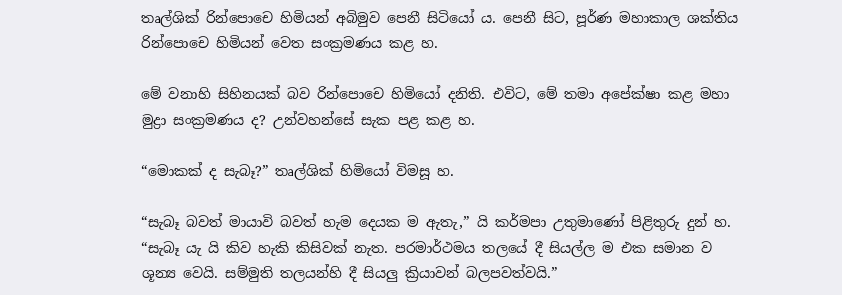තෘල්ශික් රින්පොචෙ හිමියන් අබිමුව පෙනී සිටියෝ ය. පෙනී සිට, පූර්ණ මහාකාල ශක්තිය රින්පොචෙ හිමියන් වෙත සංක්‍රමණය කළ හ.

මේ වනාහි සිහිනයක් බව රින්පොචෙ හිමියෝ දනිති. එවිට, මේ තමා අපේක්ෂා කළ මහා මුද්‍රා සංක්‍රමණය ද? උන්වහන්සේ සැක පළ කළ හ.

“මොකක් ද සැබෑ?” තෘල්ශික් හිමියෝ විමසූ හ.

“සැබෑ බවත් මායාවි බවත් හැම දෙයක ම ඇතැ,” යි කර්මපා උතුමාණෝ පිළිතුරු දුන් හ. “සැබෑ යැ යි කිව හැකි කිසිවක් නැත. පරමාර්ථමය තලයේ දී සියල්ල ම එක සමාන ව ශූන්‍ය වෙයි. සම්මුති තලයන්හි දී සියලු‍ ක්‍රියාවන් බලපවත්වයි.”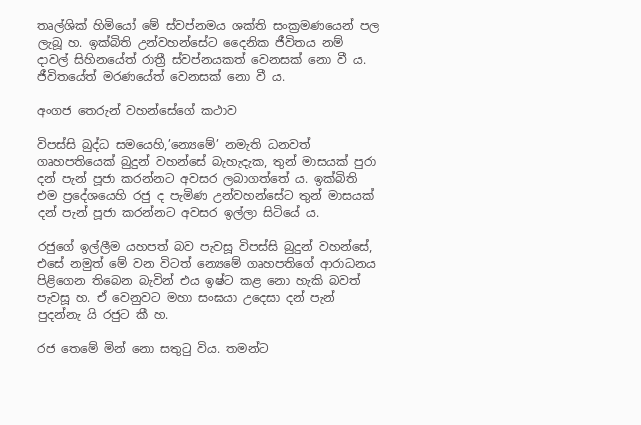තෘල්ශික් හිමියෝ මේ ස්වප්නමය ශක්ති සංක්‍රමණයෙන් පල ලැබූ හ. ඉක්බිති උන්වහන්සේට දෛනික ජීවිතය නම් දාවල් සිහිනයේත් රාත්‍රී ස්වප්නයකත් වෙනසක් නො වී ය. ජීවිතයේත් මරණයේත් වෙනසක් නො වී ය.

අංගජ තෙරුන් වහන්සේගේ කථාව

විපස්සි බුද්ධ සමයෙහි,’න්‍යෙමේ’ නමැති ධනවත් ගෘහපතියෙක් බුදුන් වහන්සේ බැහැදැක, තුන් මාසයක් පුරා දන් පැන් පූජා කරන්නට අවසර ලබාගත්තේ ය. ඉක්බිති එම ප්‍රදේශයෙහි රජු ද පැමිණ උන්වහන්සේට තුන් මාසයක් දන් පැන් පූජා කරන්නට අවසර ඉල්ලා සිටියේ ය.

රජුගේ ඉල්ලීම යහපත් බව පැවසූ විපස්සි බුදුන් වහන්සේ, එසේ නමුත් මේ වන විටත් න්‍යෙමේ ගෘහපතිගේ ආරාධනය පිළිගෙන තිබෙන බැවින් එය ඉෂ්ට කළ නො හැකි බවත් පැවසූ හ. ඒ වෙනුවට මහා සංඝයා උදෙසා දන් පැන් පුදන්නැ යි රජුට කී හ.

රජ තෙමේ මින් නො සතුටු විය. තමන්ට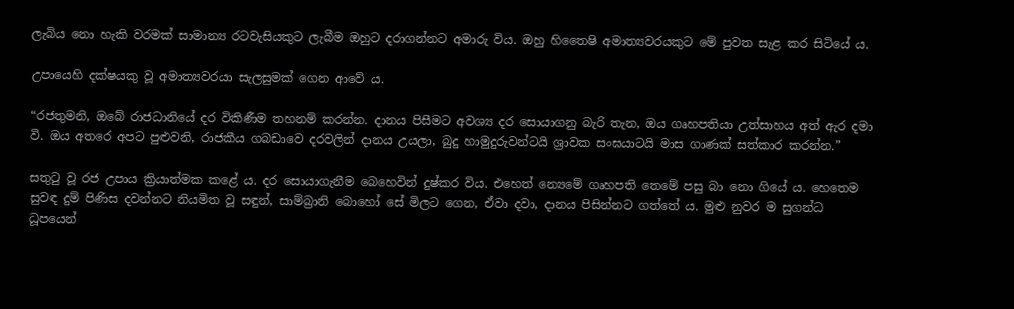ලැබිය නො හැකි වරමක් සාමාන්‍ය රටවැසියකුට ලැබීම ඔහුට දරාගන්නට අමාරු විය. ඔහු හිතෛෂි අමාත්‍යවරයකුට මේ පුවත සැළ කර සිටියේ ය.

උපායෙහි දක්ෂයකු වූ අමාත්‍යවරයා සැලසුමක් ගෙන ආවේ ය.

“රජතුමනි, ඔබේ රාජධානියේ දර විකිණීම තහනම් කරන්න. දානය පිසීමට අවශ්‍ය දර සොයාගනු බැරි තැන, ඔය ගෘහපතියා උත්සාහය අත් ඇර දමා වි. ඔය අතරෙ අපට පුළුවනි, රාජකීය ගබඩාවෙ දරවලින් දානය උයලා, බුදු හාමුදුරුවන්ටයි ශ්‍රාවක සංඝයාටයි මාස ගාණක් සත්කාර කරන්න.”

සතුටු වූ රජ උපාය ක්‍රියාත්මක කළේ ය. දර සොයාගැනීම බෙහෙවින් දුෂ්කර විය. එහෙත් න්‍යෙමේ ගෘහපති තෙමේ පසු බා නො ගියේ ය. හෙතෙම සුවඳ දුම් පිණිස දවන්නට නියමිත වූ සඳුන්, සාම්බ්‍රානි බොහෝ සේ මිලට ගෙන, ඒවා දවා, දානය පිසින්නට ගත්තේ ය. මුළු නුවර ම සුගන්ධ ධූපයෙන්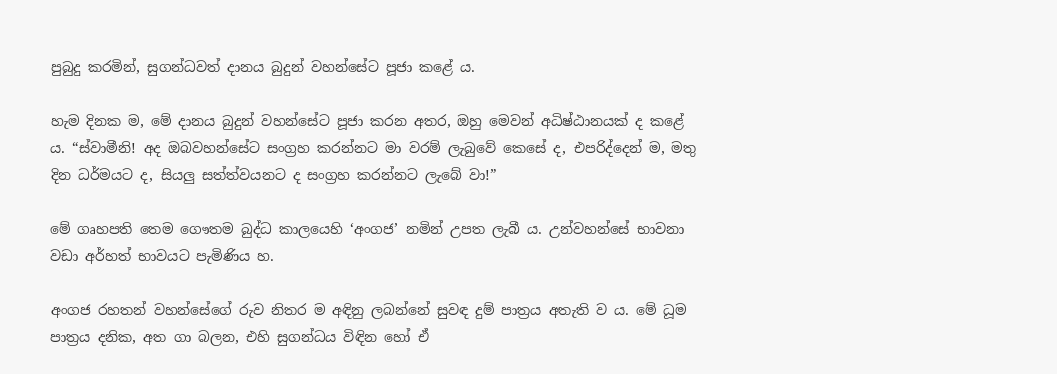පුබුදු කරමින්, සුගන්ධවත් දානය බුදුන් වහන්සේට පූජා කළේ ය.

හැම දිනක ම, මේ දානය බුදුන් වහන්සේට පූජා කරන අතර, ඔහු මෙවන් අධිෂ්ඨානයක් ද කළේ ය. “ස්වාමීනි! අද ඔබවහන්සේට සංග්‍රහ කරන්නට මා වරම් ලැබුවේ කෙසේ ද, එපරිද්දෙන් ම, මතු දින ධර්මයට ද, සියලු සත්ත්වයනට ද සංග්‍රහ කරන්නට ලැබේ වා!”

මේ ගෘහපති තෙම ගෞතම බුද්ධ කාලයෙහි ‘අංගජ’ නමින් උපත ලැබී ය. උන්වහන්සේ භාවනා වඩා අර්හත් භාවයට පැමිණිය හ.

අංගජ රහතන් වහන්සේගේ රුව නිතර ම අඳිනු ලබන්නේ සුවඳ දුම් පාත්‍රය අතැති ව ය. මේ ධූම පාත්‍රය දනික, අත ගා බලන, එහි සුගන්ධය විඳින හෝ ඒ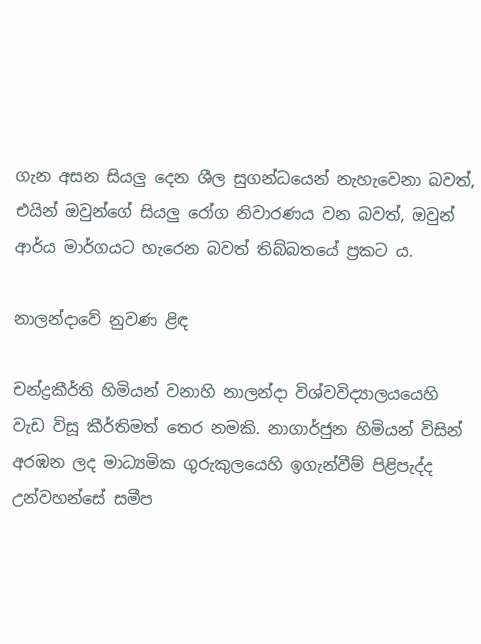ගැන අසන සියලු‍ දෙන ශීල සුගන්ධයෙන් නැහැවෙනා බවත්, එයින් ඔවුන්ගේ සියලු‍ රෝග නිවාරණය වන බවත්, ඔවුන් ආර්ය මාර්ගයට හැරෙන බවත් තිබ්බතයේ ප්‍රකට ය.

නාලන්දාවේ නුවණ ළිඳ

චන්ද්‍රකීර්ති හිමියන් වනාහි නාලන්දා විශ්වවිද්‍යාලයයෙහි වැඩ විසූ කීර්තිමත් තෙර නමකි. නාගාර්ජුන හිමියන් විසින් අරඹන ලද මාධ්‍යමික ගුරුකුලයෙහි ඉගැන්වීම් පිළිපැද්ද උන්වහන්සේ සමීප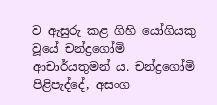ව ඇසුරු කළ ගිහි යෝගියකු වූයේ චන්ද්‍රගෝමි ආචාර්යතුමන් ය. චන්ද්‍රගෝමි පිළිපැද්දේ, අසංග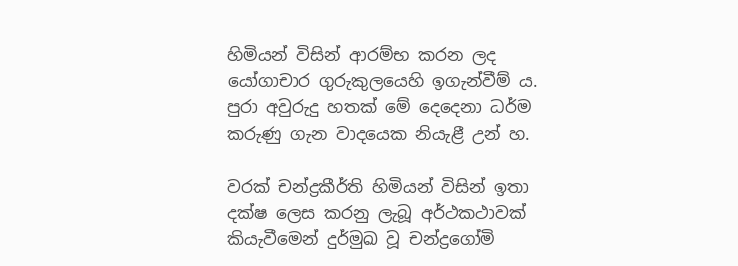හිමියන් විසින් ආරම්භ කරන ලද යෝගාචාර ගුරුකුලයෙහි ඉගැන්වීම් ය. පුරා අවුරුදු හතක් මේ දෙදෙනා ධර්ම කරුණු ගැන වාදයෙක නියැළී උන් හ.

වරක් චන්ද්‍රකීර්ති හිමියන් විසින් ඉතා දක්ෂ ලෙස කරනු ලැබූ අර්ථකථාවක් කියැවීමෙන් දුර්මුඛ වූ චන්ද්‍රගෝමි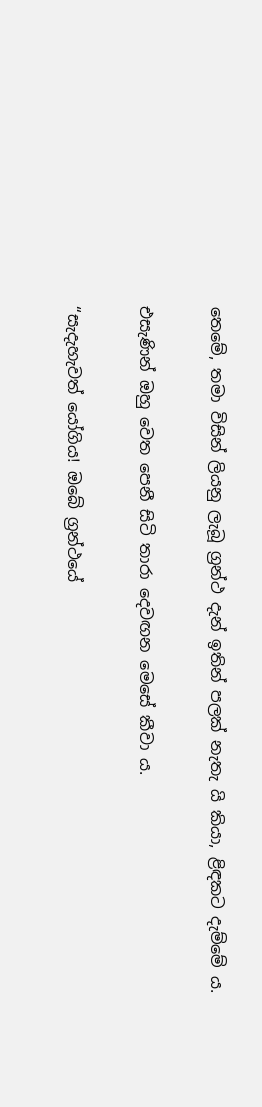තෙමේ, තමා විසින් ලියනු ලැබූ ග්‍රන්ථ දැන් ඉතින් පලක් නැතැ යි කියා, ළිඳකට දැම්මේ ය.

එසැණින් ඔහු වෙත පෙනී සිටි තාරා දෙවඟන මෙසේ කීවා ය.

“සැදැහැවත් යෝගිය! ඔබේ ග්‍රන්ථයේ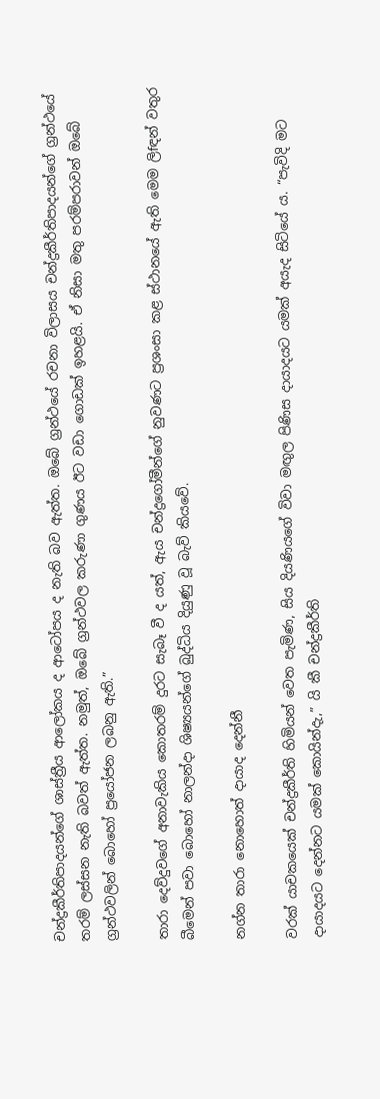චන්ද්‍රකීර්තිපාදයන්ගේ ශාස්ත්‍රීය ආලෝකය ද ආටෝපය ද නැති බව ඇත්ත. ඔබේ ග්‍රන්ථයේ රචනා විලාසය චන්ද්‍රකීර්තිපාදයන්ගේ ග්‍රන්ථයේ තරම් ලස්සන නැති බවත් ඇත්ත. නමුත්, ඔබේ ග්‍රන්ථවල කරුණා ගුණය ඊට වඩා ගොඩක් ඉහළයි. ඒ නිසා මතු පරම්පරාවන් ඔබේ ග්‍රන්ථවලින් බොහෝ ප්‍රයෝජන ලබනු ඇති.”

තාරා දෙව්දුවගේ අනාවැකිය කොතරම් දුරට සැබෑ වී ද යත්, ඇය චන්ද්‍රගෝමීන්ගේ නුවණට ප්‍රශංසා කළ ස්ථානයේ ඇති මෙම ලිfඳන් වතුර බීමෙන් පවා බොහෝ නාලන්දා ශිෂ්‍යයන්ගේ බුද්ධිය දියුණු වූ බැව් කියවේ.

නග්න තාරා නොහොත් දායාද දෙන්නී

වරක් යාචකයෙක් චන්ද්‍රකීර්ති හිමියන් වෙත පැමිණ, සිය දියණියගේ විවා මඟු‍ල පිණිස දායාදයට යමක් අයැද සිටියේ ය. “පැවිදි මට දායාදයට දෙන්නට යමක් කොයින්දැ,” යි කී චන්ද්‍රකීර්ති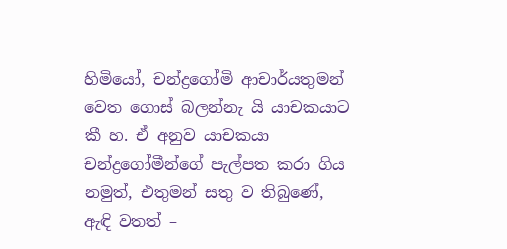හිමියෝ, චන්ද්‍රගෝමි ආචාර්යතුමන් වෙත ගොස් බලන්නැ යි යාචකයාට කී හ. ඒ අනුව යාචකයා චන්ද්‍රගෝමීන්ගේ පැල්පත කරා ගිය නමුත්, එතුමන් සතු ව තිබුණේ, ඇඳි වතත් –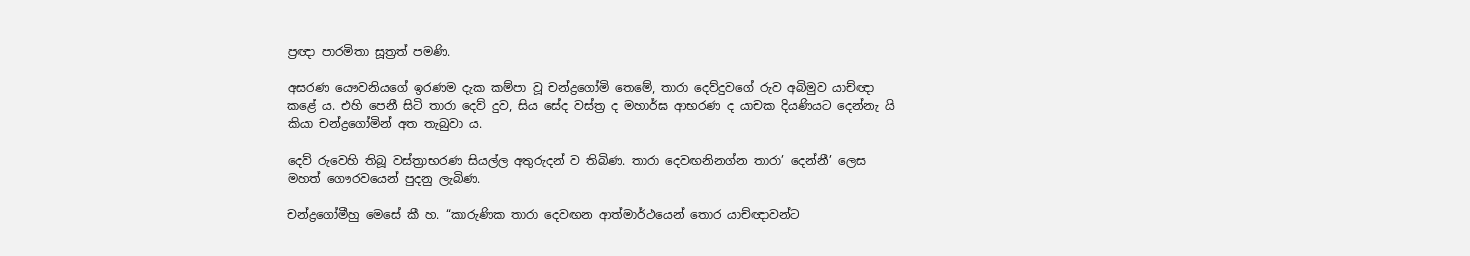ප්‍රඥා පාරමිතා සූත්‍රත් පමණි.

අසරණ යෞවනියගේ ඉරණම දැක කම්පා වූ චන්ද්‍රගෝමි තෙමේ, තාරා දෙව්දුවගේ රුව අබිමුව යාච්ඥා කළේ ය. එහි පෙනී සිටි තාරා දෙව් දුව, සිය සේද වස්ත්‍ර ද මහාර්ඝ ආභරණ ද යාචක දියණියට දෙන්නැ යි කියා චන්ද්‍රගෝමින් අත තැබුවා ය.

දෙව් රුවෙහි තිබූ වස්ත්‍රාභරණ සියල්ල අතුරුදන් ව තිබිණ. තාරා දෙවඟනිනග්න තාරා’ දෙන්නී’ ලෙස මහත් ගෞරවයෙන් පුදනු ලැබිණ.

චන්ද්‍රගෝමීහු මෙසේ කී හ. “කාරුණික තාරා දෙවඟන ආත්මාර්ථයෙන් තොර යාච්ඥාවන්ට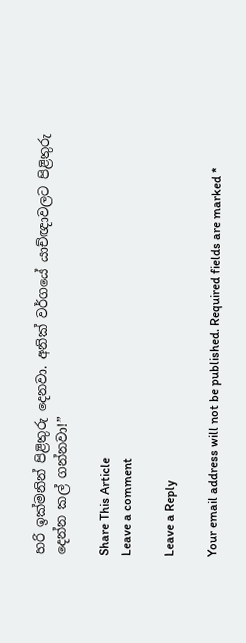හරි ඉක්මනින් පිළිතුරු දෙනවා. අනික් වර්ගයේ යාච්ඥාවලට පිළිතුරු දෙන්න කල් ගන්නවා!”

Share This Article
Leave a comment

Leave a Reply

Your email address will not be published. Required fields are marked *